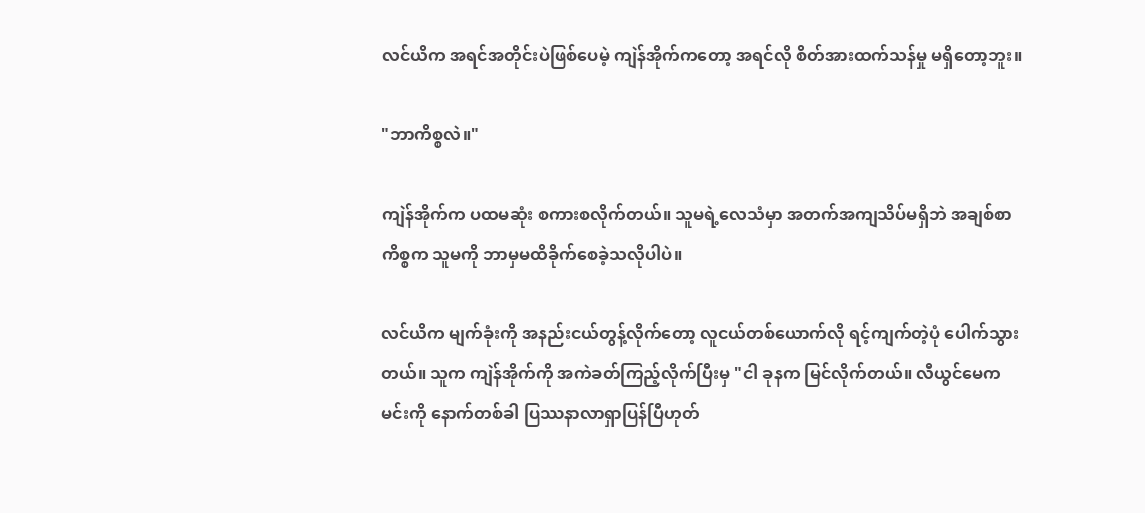လင်ယိက အရင်အတိုင်းပဲဖြစ်ပေမဲ့ ကျဲန်အိုက်ကတော့ အရင်လို စိတ်အားထက်သန်မှု မရှိတော့ဘူး။

"ဘာကိစ္စလဲ။"

ကျဲန်အိုက်က ပထမဆုံး စကားစလိုက်တယ်။ သူမရဲ့လေသံမှာ အတက်အကျသိပ်မရှိဘဲ အချစ်စာကိစ္စက သူမကို ဘာမှမထိခိုက်စေခဲ့သလိုပါပဲ။

လင်ယိက မျက်ခုံးကို အနည်းငယ်တွန့်လိုက်တော့ လူငယ်တစ်ယောက်လို ရင့်ကျက်တဲ့ပုံ ပေါက်သွားတယ်။ သူက ကျဲန်အိုက်ကို အကဲခတ်ကြည့်လိုက်ပြီးမှ "ငါ ခုနက မြင်လိုက်တယ်။ လီယွင်မေက မင်းကို နောက်တစ်ခါ ပြဿနာလာရှာပြန်ပြီဟုတ်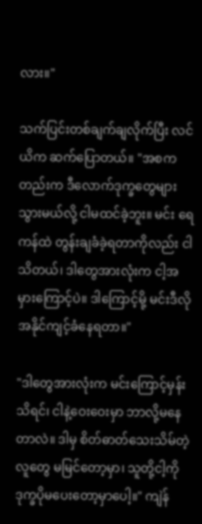လား။"

သက်ပြင်းတစ်ချက်ချလိုက်ပြီး လင်ယိက ဆက်ပြောတယ်။ "အစကတည်းက ဒီလောက်ဒုက္ခတွေများသွားမယ်လို့ ငါမထင်ခဲ့ဘူး။ မင်း ရေကန်ထဲ တွန်းချခံခဲ့ရတာကိုလည်း ငါသိတယ်၊ ဒါတွေအားလုံးက ငါ့အမှားကြောင့်ပဲ။ ဒါကြောင့်မို့ မင်းဒီလိုအနိုင်ကျင့်ခံနေရတာ။"

"ဒါတွေအားလုံးက မင်းကြောင့်မှန်း သိရင်၊ ငါနဲ့ဝေးဝေးမှာ ဘာလို့မနေတာလဲ။ ဒါမှ စိတ်ဓာတ်သေးသိမ်တဲ့လူတွေ မမြင်တော့မှာ၊ သူတို့ငါ့ကို ဒုက္ခပိုမပေးတော့မှာပေါ့။" ကျဲန်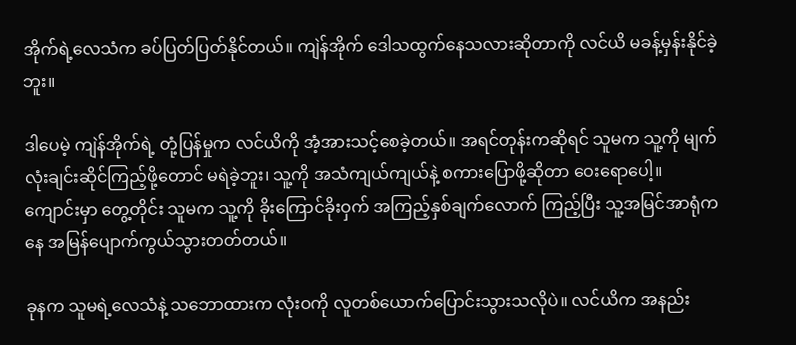အိုက်ရဲ့လေသံက ခပ်ပြတ်ပြတ်နိုင်တယ်။ ကျဲန်အိုက် ဒေါသထွက်နေသလားဆိုတာကို လင်ယိ မခန့်မှန်းနိုင်ခဲ့ဘူး။

ဒါပေမဲ့ ကျဲန်အိုက်ရဲ့ တုံ့ပြန်မှုက လင်ယိကို အံ့အားသင့်စေခဲ့တယ်။ အရင်တုန်းကဆိုရင် သူမက သူ့ကို မျက်လုံးချင်းဆိုင်ကြည့်ဖို့တောင် မရဲခဲ့ဘူး၊ သူ့ကို အသံကျယ်ကျယ်နဲ့ စကားပြောဖို့ဆိုတာ ဝေးရောပေါ့။ ကျောင်းမှာ တွေ့တိုင်း သူမက သူ့ကို ခိုးကြောင်ခိုးဝှက် အကြည့်နှစ်ချက်လောက် ကြည့်ပြီး သူ့အမြင်အာရုံကနေ အမြန်ပျောက်ကွယ်သွားတတ်တယ်။

ခုနက သူမရဲ့လေသံနဲ့ သဘောထားက လုံးဝကို လူတစ်ယောက်ပြောင်းသွားသလိုပဲ။ လင်ယိက အနည်း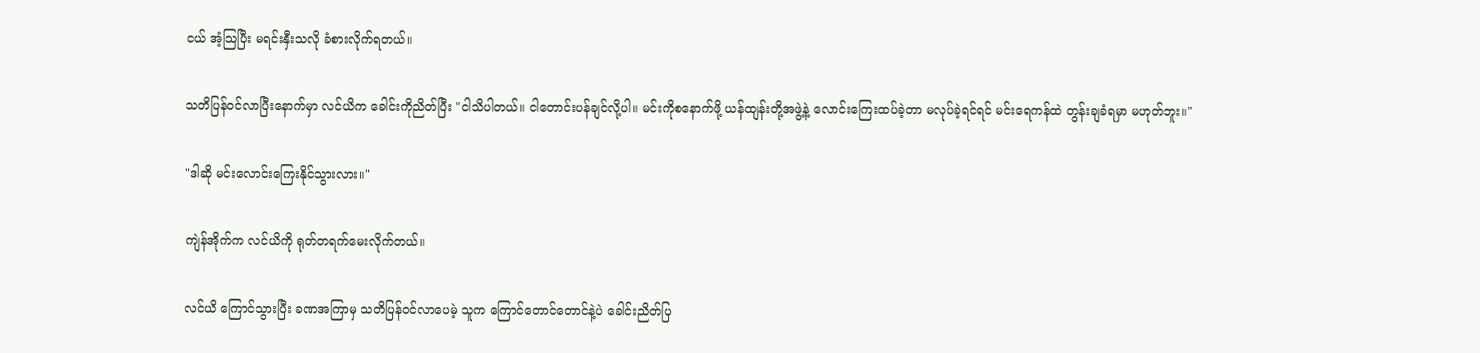ငယ် အံ့သြပြီး မရင်းနှီးသလို ခံစားလိုက်ရတယ်။

သတိပြန်ဝင်လာပြီးနောက်မှာ လင်ယိက ခေါင်းကိုညိတ်ပြီး "ငါသိပါတယ်။ ငါတောင်းပန်ချင်လို့ပါ။ မင်းကိုစနောက်ဖို့ ယန်ထျန်းတို့အဖွဲ့နဲ့ လောင်းကြေးထပ်ခဲ့တာ မလုပ်ခဲ့ရင်ရင် မင်းရေကန်ထဲ တွန်းချခံရမှာ မဟုတ်ဘူး။"

"ဒါဆို မင်းလောင်းကြေးနိုင်သွားလား။"

ကျဲန်အိုက်က လင်ယိကို ရုတ်တရက်မေးလိုက်တယ်။

လင်ယိ ကြောင်သွားပြီး ခဏအကြာမှ သတိပြန်ဝင်လာပေမဲ့ သူက ကြောင်တောင်တောင်နဲ့ပဲ ခေါင်းညိတ်ပြ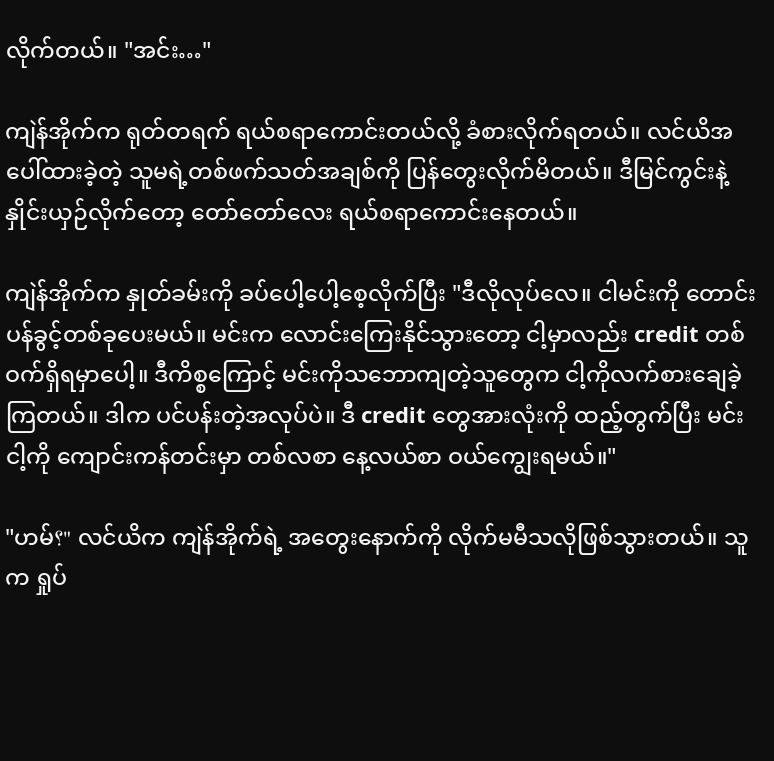လိုက်တယ်။ "အင်း…"

ကျဲန်အိုက်က ရုတ်တရက် ရယ်စရာကောင်းတယ်လို့ ခံစားလိုက်ရတယ်။ လင်ယိအပေါ်ထားခဲ့တဲ့ သူမရဲ့တစ်ဖက်သတ်အချစ်ကို ပြန်တွေးလိုက်မိတယ်။ ဒီမြင်ကွင်းနဲ့ နှိုင်းယှဉ်လိုက်တော့ တော်တော်လေး ရယ်စရာကောင်းနေတယ်။

ကျဲန်အိုက်က နှုတ်ခမ်းကို ခပ်ပေါ့ပေါ့စေ့လိုက်ပြီး "ဒီလိုလုပ်လေ။ ငါမင်းကို တောင်းပန်ခွင့်တစ်ခုပေးမယ်။ မင်းက လောင်းကြေးနိုင်သွားတော့ ငါ့မှာလည်း credit တစ်ဝက်ရှိရမှာပေါ့။ ဒီကိစ္စကြောင့် မင်းကိုသဘောကျတဲ့သူတွေက ငါ့ကိုလက်စားချေခဲ့ကြတယ်။ ဒါက ပင်ပန်းတဲ့အလုပ်ပဲ။ ဒီ credit တွေအားလုံးကို ထည့်တွက်ပြီး မင်းငါ့ကို ကျောင်းကန်တင်းမှာ တစ်လစာ နေ့လယ်စာ ဝယ်ကျွေးရမယ်။"

"ဟမ်؟" လင်ယိက ကျဲန်အိုက်ရဲ့ အတွေးနောက်ကို လိုက်မမီသလိုဖြစ်သွားတယ်။ သူက ရှုပ်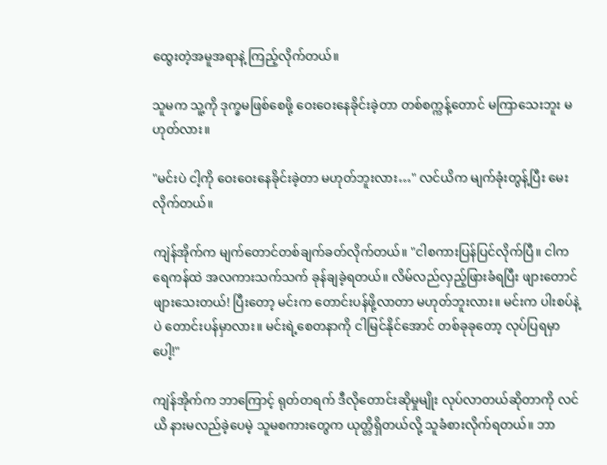ထွေးတဲ့အမူအရာနဲ့ ကြည့်လိုက်တယ်။

သူမက သူ့ကို ဒုက္ခမဖြစ်စေဖို့ ဝေးဝေးနေခိုင်းခဲ့တာ တစ်စက္ကန့်တောင် မကြာသေးဘူး မဟုတ်လား။

"မင်းပဲ ငါ့ကို ဝေးဝေးနေခိုင်းခဲ့တာ မဟုတ်ဘူးလား…" လင်ယိက မျက်ခုံးတွန့်ပြီး မေးလိုက်တယ်။

ကျဲန်အိုက်က မျက်တောင်တစ်ချက်ခတ်လိုက်တယ်။ "ငါစကားပြန်ပြင်လိုက်ပြီ။ ငါက ရေကန်ထဲ အလကားသက်သက် ခုန်ချခဲ့ရတယ်။ လိမ်လည်လှည့်ဖြားခံရပြီး ဖျားတောင်ဖျားသေးတယ်! ပြီးတော့ မင်းက တောင်းပန်ဖို့လာတာ မဟုတ်ဘူးလား။ မင်းက ပါးစပ်နဲ့ပဲ တောင်းပန်မှာလား။ မင်းရဲ့စေတနာကို ငါမြင်နိုင်အောင် တစ်ခုခုတော့ လုပ်ပြရမှာပေါ့!"

ကျဲန်အိုက်က ဘာကြောင့် ရုတ်တရက် ဒီလိုတောင်းဆိုမှုမျိုး လုပ်လာတယ်ဆိုတာကို လင်ယိ နားမလည်ခဲ့ပေမဲ့ သူမစကားတွေက ယုတ္တိရှိတယ်လို့ သူခံစားလိုက်ရတယ်။ ဘာ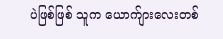ပဲဖြစ်ဖြစ် သူက ယောက်ျားလေးတစ်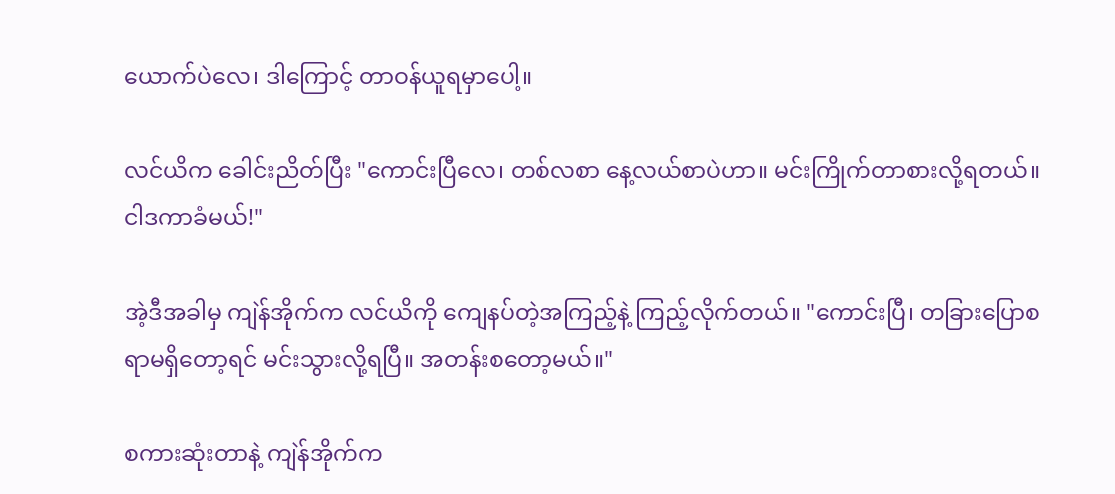ယောက်ပဲလေ၊ ဒါကြောင့် တာဝန်ယူရမှာပေါ့။

လင်ယိက ခေါင်းညိတ်ပြီး "ကောင်းပြီလေ၊ တစ်လစာ နေ့လယ်စာပဲဟာ။ မင်းကြိုက်တာစားလို့ရတယ်။ ငါဒကာခံမယ်!"

အဲ့ဒီအခါမှ ကျဲန်အိုက်က လင်ယိကို ကျေနပ်တဲ့အကြည့်နဲ့ ကြည့်လိုက်တယ်။ "ကောင်းပြီ၊ တခြားပြောစရာမရှိတော့ရင် မင်းသွားလို့ရပြီ။ အတန်းစတော့မယ်။"

စကားဆုံးတာနဲ့ ကျဲန်အိုက်က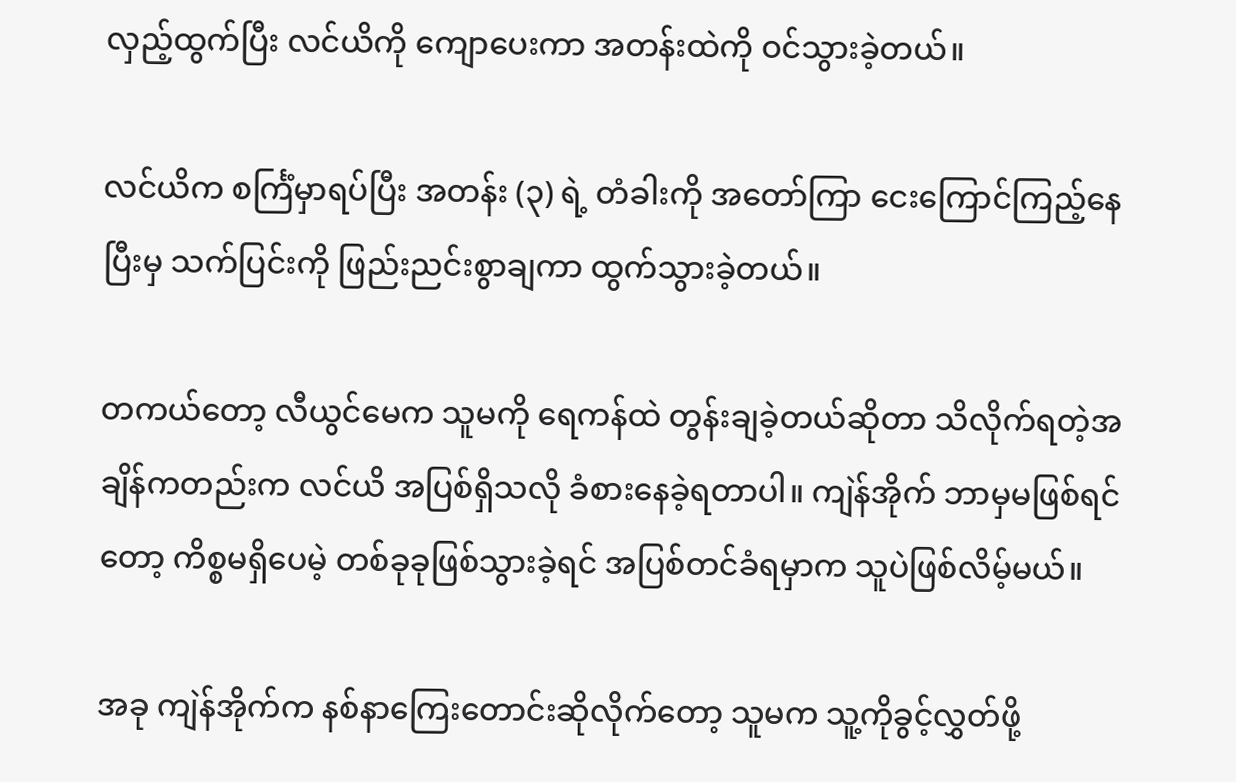လှည့်ထွက်ပြီး လင်ယိကို ကျောပေးကာ အတန်းထဲကို ဝင်သွားခဲ့တယ်။

လင်ယိက စင်္ကြံမှာရပ်ပြီး အတန်း (၃) ရဲ့ တံခါးကို အတော်ကြာ ငေးကြောင်ကြည့်နေပြီးမှ သက်ပြင်းကို ဖြည်းညင်းစွာချကာ ထွက်သွားခဲ့တယ်။

တကယ်တော့ လီယွင်မေက သူမကို ရေကန်ထဲ တွန်းချခဲ့တယ်ဆိုတာ သိလိုက်ရတဲ့အချိန်ကတည်းက လင်ယိ အပြစ်ရှိသလို ခံစားနေခဲ့ရတာပါ။ ကျဲန်အိုက် ဘာမှမဖြစ်ရင်တော့ ကိစ္စမရှိပေမဲ့ တစ်ခုခုဖြစ်သွားခဲ့ရင် အပြစ်တင်ခံရမှာက သူပဲဖြစ်လိမ့်မယ်။

အခု ကျဲန်အိုက်က နစ်နာကြေးတောင်းဆိုလိုက်တော့ သူမက သူ့ကိုခွင့်လွှတ်ဖို့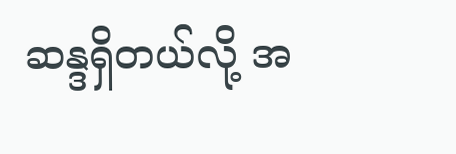ဆန္ဒရှိတယ်လို့ အ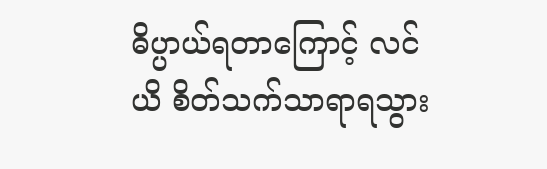ဓိပ္ပာယ်ရတာကြောင့် လင်ယိ စိတ်သက်သာရာရသွား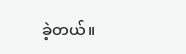ခဲ့တယ်။